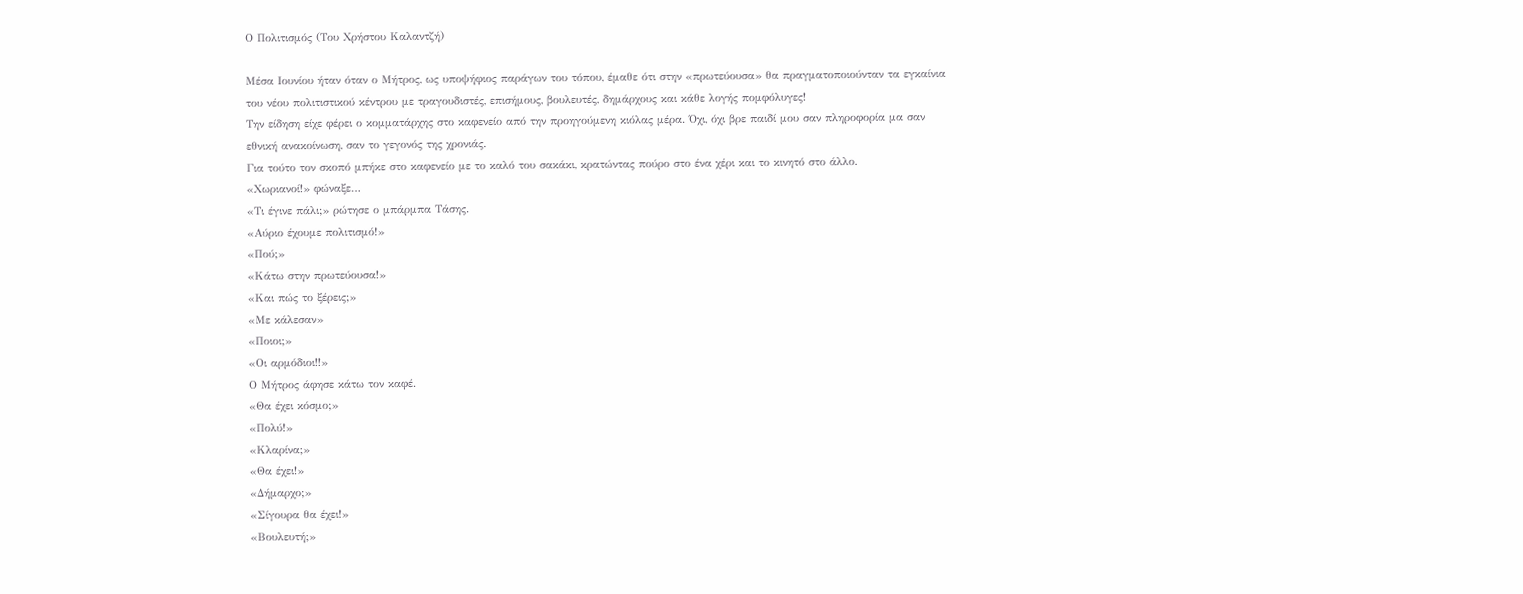Ο Πολιτισμός (Του Χρήστου Καλαντζή)

Μέσα Ιουνίου ήταν όταν ο Μήτρος, ως υποψήφιος παράγων του τόπου, έμαθε ότι στην «πρωτεύουσα» θα πραγματοποιούνταν τα εγκαίνια του νέου πολιτιστικού κέντρου με τραγουδιστές, επισήμους, βουλευτές, δημάρχους και κάθε λογής πομφόλυγες!
Την είδηση είχε φέρει ο κομματάρχης στο καφενείο από την προηγούμενη κιόλας μέρα. Όχι, όχι βρε παιδί μου σαν πληροφορία μα σαν εθνική ανακοίνωση, σαν το γεγονός της χρονιάς.
Για τούτο τον σκοπό μπήκε στο καφενείο με το καλό του σακάκι, κρατώντας πούρο στο ένα χέρι και το κινητό στο άλλο.
«Χωριανοί!» φώναξε…
«Τι έγινε πάλι;» ρώτησε ο μπάρμπα Τάσης.
«Αύριο έχουμε πολιτισμό!»
«Πού;»
«Κάτω στην πρωτεύουσα!»
«Και πώς το ξέρεις;»
«Με κάλεσαν»
«Ποιοι;»
«Οι αρμόδιοι!!»
Ο Μήτρος άφησε κάτω τον καφέ.
«Θα έχει κόσμο;»
«Πολύ!»
«Κλαρίνα;»
«Θα έχει!»
«Δήμαρχο;»
«Σίγουρα θα έχει!»
«Βουλευτή;»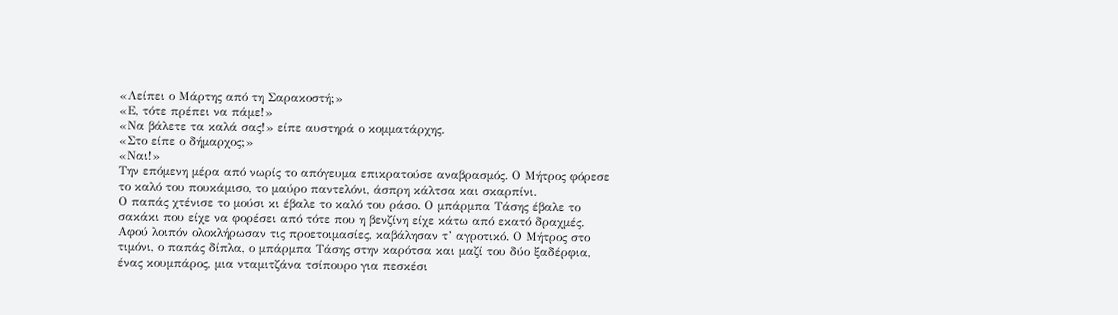«Λείπει ο Μάρτης από τη Σαρακοστή;»
«Ε, τότε πρέπει να πάμε!»
«Να βάλετε τα καλά σας!» είπε αυστηρά ο κομματάρχης.
«Στο είπε ο δήμαρχος;»
«Ναι!»
Την επόμενη μέρα από νωρίς το απόγευμα επικρατούσε αναβρασμός. Ο Μήτρος φόρεσε το καλό του πουκάμισο, το μαύρο παντελόνι, άσπρη κάλτσα και σκαρπίνι.
Ο παπάς χτένισε το μούσι κι έβαλε το καλό του ράσο. Ο μπάρμπα Τάσης έβαλε το σακάκι που είχε να φορέσει από τότε που η βενζίνη είχε κάτω από εκατό δραχμές.
Αφού λοιπόν ολοκλήρωσαν τις προετοιμασίες, καβάλησαν τ’ αγροτικό. Ο Μήτρος στο τιμόνι, ο παπάς δίπλα, ο μπάρμπα Τάσης στην καρότσα και μαζί του δύο ξαδέρφια, ένας κουμπάρος, μια νταμιτζάνα τσίπουρο για πεσκέσι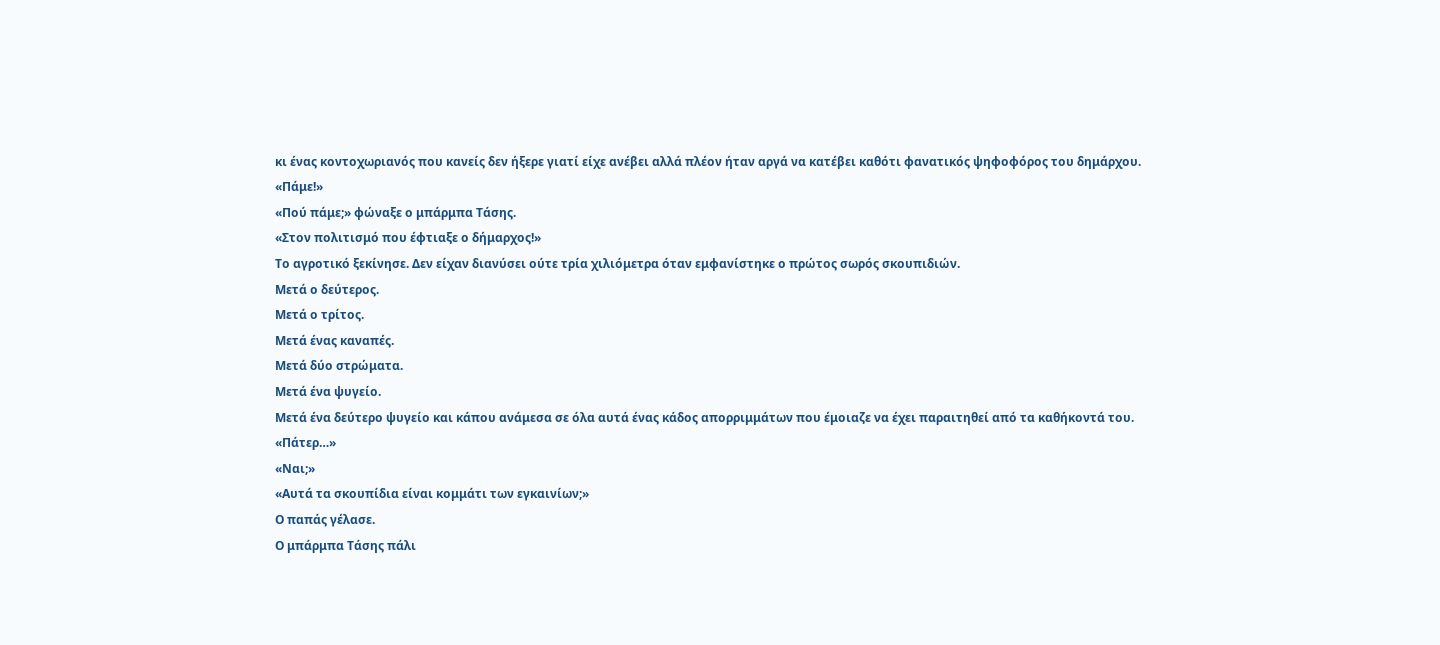κι ένας κοντοχωριανός που κανείς δεν ήξερε γιατί είχε ανέβει αλλά πλέον ήταν αργά να κατέβει καθότι φανατικός ψηφοφόρος του δημάρχου.
«Πάμε!»
«Πού πάμε;» φώναξε ο μπάρμπα Τάσης.
«Στον πολιτισμό που έφτιαξε ο δήμαρχος!»
Το αγροτικό ξεκίνησε. Δεν είχαν διανύσει ούτε τρία χιλιόμετρα όταν εμφανίστηκε ο πρώτος σωρός σκουπιδιών.
Μετά ο δεύτερος.
Μετά ο τρίτος.
Μετά ένας καναπές.
Μετά δύο στρώματα.
Μετά ένα ψυγείο.
Μετά ένα δεύτερο ψυγείο και κάπου ανάμεσα σε όλα αυτά ένας κάδος απορριμμάτων που έμοιαζε να έχει παραιτηθεί από τα καθήκοντά του.
«Πάτερ…»
«Ναι;»
«Αυτά τα σκουπίδια είναι κομμάτι των εγκαινίων;»
Ο παπάς γέλασε.
Ο μπάρμπα Τάσης πάλι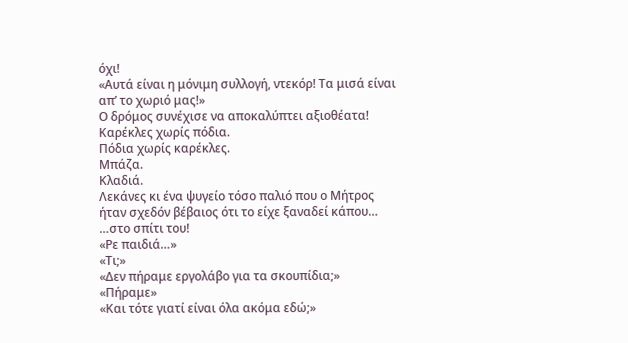όχι!
«Αυτά είναι η μόνιμη συλλογή, ντεκόρ! Τα μισά είναι απ’ το χωριό μας!»
Ο δρόμος συνέχισε να αποκαλύπτει αξιοθέατα!
Καρέκλες χωρίς πόδια.
Πόδια χωρίς καρέκλες.
Μπάζα.
Κλαδιά.
Λεκάνες κι ένα ψυγείο τόσο παλιό που ο Μήτρος ήταν σχεδόν βέβαιος ότι το είχε ξαναδεί κάπου… …στο σπίτι του!
«Ρε παιδιά…»
«Τι;»
«Δεν πήραμε εργολάβο για τα σκουπίδια;»
«Πήραμε»
«Και τότε γιατί είναι όλα ακόμα εδώ;»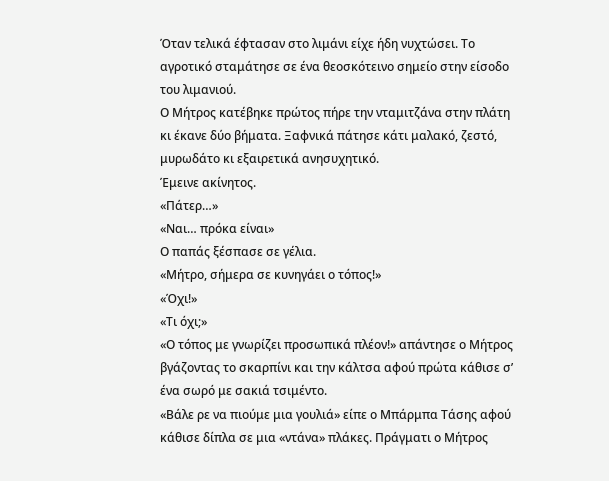Όταν τελικά έφτασαν στο λιμάνι είχε ήδη νυχτώσει. Το αγροτικό σταμάτησε σε ένα θεοσκότεινο σημείο στην είσοδο του λιμανιού.
Ο Μήτρος κατέβηκε πρώτος πήρε την νταμιτζάνα στην πλάτη κι έκανε δύο βήματα. Ξαφνικά πάτησε κάτι μαλακό, ζεστό, μυρωδάτο κι εξαιρετικά ανησυχητικό.
Έμεινε ακίνητος.
«Πάτερ…»
«Ναι… πρόκα είναι»
Ο παπάς ξέσπασε σε γέλια.
«Μήτρο, σήμερα σε κυνηγάει ο τόπος!»
«Όχι!»
«Τι όχι;»
«Ο τόπος με γνωρίζει προσωπικά πλέον!» απάντησε ο Μήτρος βγάζοντας το σκαρπίνι και την κάλτσα αφού πρώτα κάθισε σ’ ένα σωρό με σακιά τσιμέντο.
«Βάλε ρε να πιούμε μια γουλιά» είπε ο Μπάρμπα Τάσης αφού κάθισε δίπλα σε μια «ντάνα» πλάκες. Πράγματι ο Μήτρος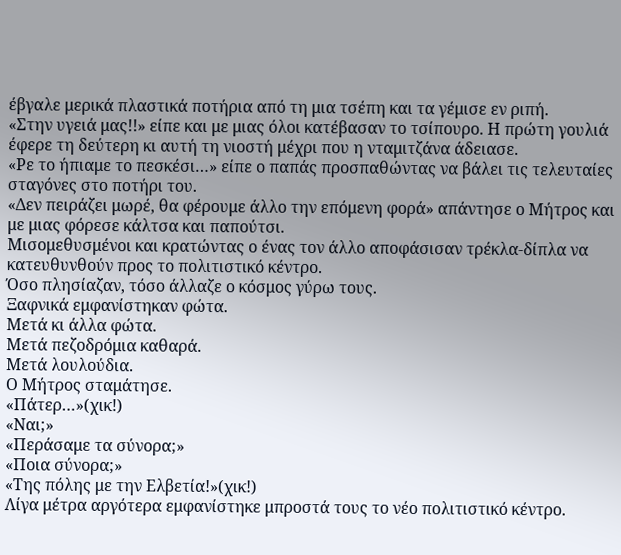έβγαλε μερικά πλαστικά ποτήρια από τη μια τσέπη και τα γέμισε εν ριπή.
«Στην υγειά μας!!» είπε και με μιας όλοι κατέβασαν το τσίπουρο. Η πρώτη γουλιά έφερε τη δεύτερη κι αυτή τη νιοστή μέχρι που η νταμιτζάνα άδειασε.
«Ρε το ήπιαμε το πεσκέσι…» είπε ο παπάς προσπαθώντας να βάλει τις τελευταίες σταγόνες στο ποτήρι του.
«Δεν πειράζει μωρέ, θα φέρουμε άλλο την επόμενη φορά» απάντησε ο Μήτρος και με μιας φόρεσε κάλτσα και παπούτσι.
Μισομεθυσμένοι και κρατώντας ο ένας τον άλλο αποφάσισαν τρέκλα-δίπλα να κατευθυνθούν προς το πολιτιστικό κέντρο.
Όσο πλησίαζαν, τόσο άλλαζε ο κόσμος γύρω τους.
Ξαφνικά εμφανίστηκαν φώτα.
Μετά κι άλλα φώτα.
Μετά πεζοδρόμια καθαρά.
Μετά λουλούδια.
Ο Μήτρος σταμάτησε.
«Πάτερ…»(χικ!)
«Ναι;»
«Περάσαμε τα σύνορα;»
«Ποια σύνορα;»
«Της πόλης με την Ελβετία!»(χικ!)
Λίγα μέτρα αργότερα εμφανίστηκε μπροστά τους το νέο πολιτιστικό κέντρο.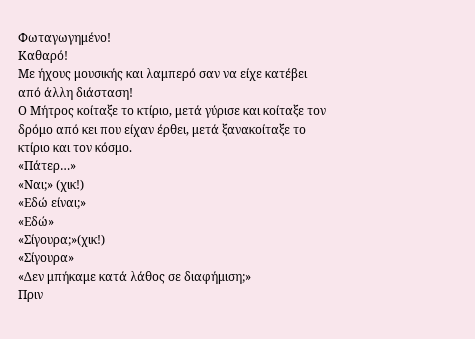Φωταγωγημένο!
Καθαρό!
Με ήχους μουσικής και λαμπερό σαν να είχε κατέβει από άλλη διάσταση!
Ο Μήτρος κοίταξε το κτίριο, μετά γύρισε και κοίταξε τον δρόμο από κει που είχαν έρθει, μετά ξανακοίταξε το κτίριο και τον κόσμο.
«Πάτερ…»
«Ναι;» (χικ!)
«Εδώ είναι;»
«Εδώ»
«Σίγουρα;»(χικ!)
«Σίγουρα»
«Δεν μπήκαμε κατά λάθος σε διαφήμιση;»
Πριν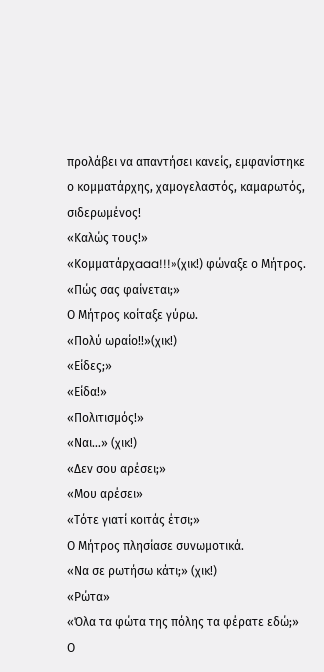προλάβει να απαντήσει κανείς, εμφανίστηκε ο κομματάρχης, χαμογελαστός, καμαρωτός, σιδερωμένος!
«Καλώς τους!»
«Κομματάρχaaa!!!»(χικ!) φώναξε ο Μήτρος.
«Πώς σας φαίνεται;»
Ο Μήτρος κοίταξε γύρω.
«Πολύ ωραίο!!»(χικ!)
«Είδες;»
«Είδα!»
«Πολιτισμός!»
«Ναι…» (χικ!)
«Δεν σου αρέσει;»
«Μου αρέσει»
«Τότε γιατί κοιτάς έτσι;»
Ο Μήτρος πλησίασε συνωμοτικά.
«Να σε ρωτήσω κάτι;» (χικ!)
«Ρώτα»
«Όλα τα φώτα της πόλης τα φέρατε εδώ;»
Ο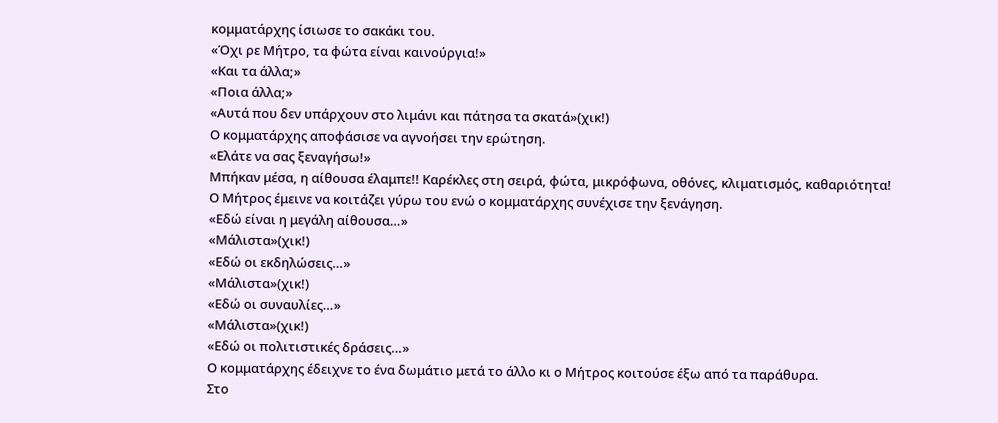κομματάρχης ίσιωσε το σακάκι του.
«Όχι ρε Μήτρο, τα φώτα είναι καινούργια!»
«Και τα άλλα;»
«Ποια άλλα;»
«Αυτά που δεν υπάρχουν στο λιμάνι και πάτησα τα σκατά»(χικ!)
Ο κομματάρχης αποφάσισε να αγνοήσει την ερώτηση.
«Ελάτε να σας ξεναγήσω!»
Μπήκαν μέσα, η αίθουσα έλαμπε!! Καρέκλες στη σειρά, φώτα, μικρόφωνα, οθόνες, κλιματισμός, καθαριότητα!
Ο Μήτρος έμεινε να κοιτάζει γύρω του ενώ ο κομματάρχης συνέχισε την ξενάγηση.
«Εδώ είναι η μεγάλη αίθουσα…»
«Μάλιστα»(χικ!)
«Εδώ οι εκδηλώσεις…»
«Μάλιστα»(χικ!)
«Εδώ οι συναυλίες…»
«Μάλιστα»(χικ!)
«Εδώ οι πολιτιστικές δράσεις…»
Ο κομματάρχης έδειχνε το ένα δωμάτιο μετά το άλλο κι ο Μήτρος κοιτούσε έξω από τα παράθυρα.
Στο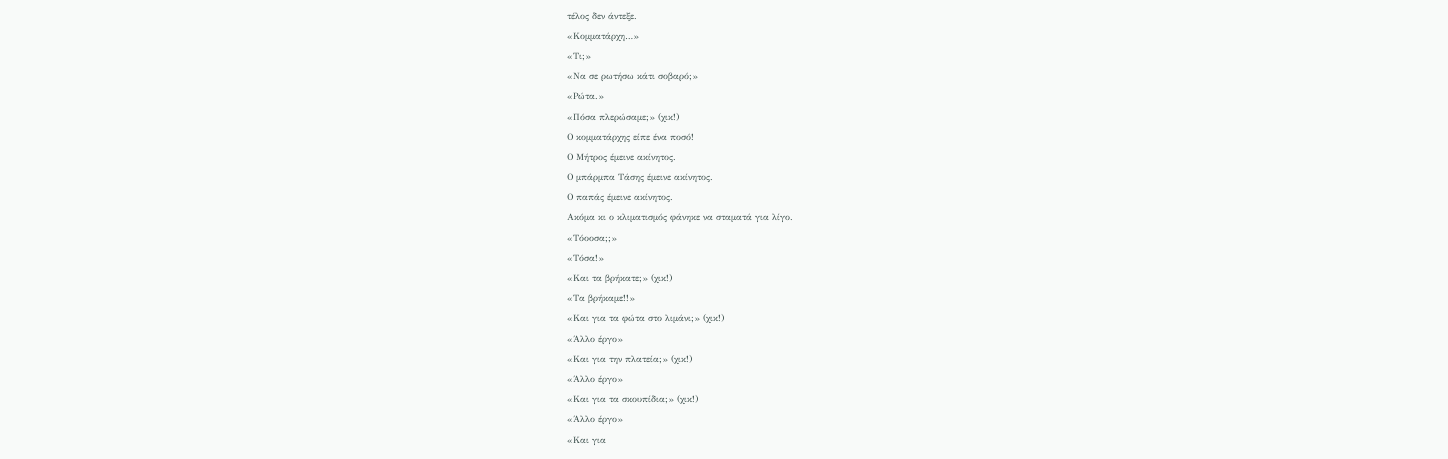τέλος δεν άντεξε.
«Κομματάρχη…»
«Τι;»
«Να σε ρωτήσω κάτι σοβαρό;»
«Ρώτα.»
«Πόσα πλερώσαμε;» (χικ!)
Ο κομματάρχης είπε ένα ποσό!
Ο Μήτρος έμεινε ακίνητος.
Ο μπάρμπα Τάσης έμεινε ακίνητος.
Ο παπάς έμεινε ακίνητος.
Ακόμα κι ο κλιματισμός φάνηκε να σταματά για λίγο.
«Τόοοσα;;»
«Τόσα!»
«Και τα βρήκατε;» (χικ!)
«Τα βρήκαμε!!»
«Και για τα φώτα στο λιμάνι;» (χικ!)
«Άλλο έργο»
«Και για την πλατεία;» (χικ!)
«Άλλο έργο»
«Και για τα σκουπίδια;» (χικ!)
«Άλλο έργο»
«Και για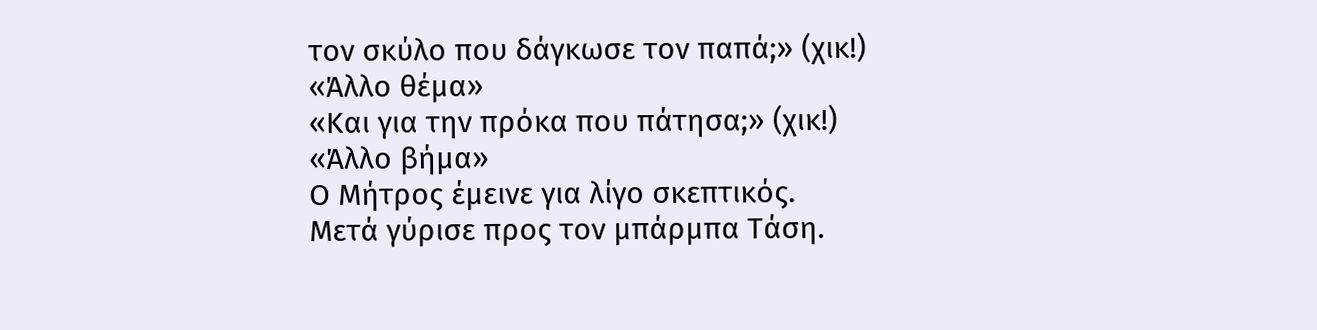τον σκύλο που δάγκωσε τον παπά;» (χικ!)
«Άλλο θέμα»
«Και για την πρόκα που πάτησα;» (χικ!)
«Άλλο βήμα»
Ο Μήτρος έμεινε για λίγο σκεπτικός.
Μετά γύρισε προς τον μπάρμπα Τάση.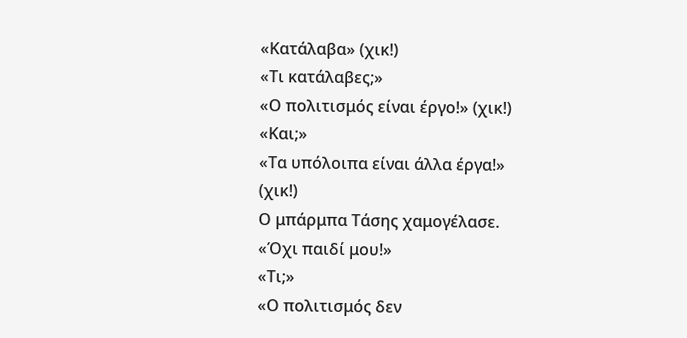«Κατάλαβα» (χικ!)
«Τι κατάλαβες;»
«Ο πολιτισμός είναι έργο!» (χικ!)
«Και;»
«Τα υπόλοιπα είναι άλλα έργα!» (χικ!)
Ο μπάρμπα Τάσης χαμογέλασε.
«Όχι παιδί μου!»
«Τι;»
«Ο πολιτισμός δεν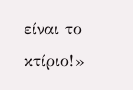είναι το κτίριο!»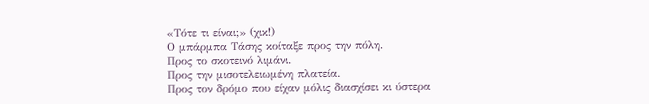«Τότε τι είναι;» (χικ!)
Ο μπάρμπα Τάσης κοίταξε προς την πόλη.
Προς το σκοτεινό λιμάνι.
Προς την μισοτελειωμένη πλατεία.
Προς τον δρόμο που είχαν μόλις διασχίσει κι ύστερα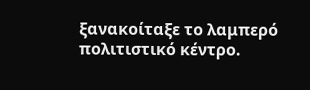ξανακοίταξε το λαμπερό πολιτιστικό κέντρο.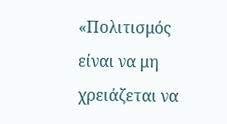«Πολιτισμός είναι να μη χρειάζεται να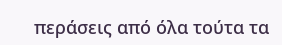περάσεις από όλα τούτα τα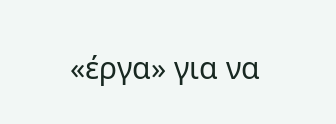«έργα» για να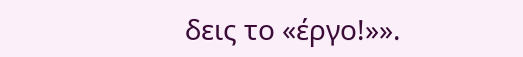δεις το «έργο!»».